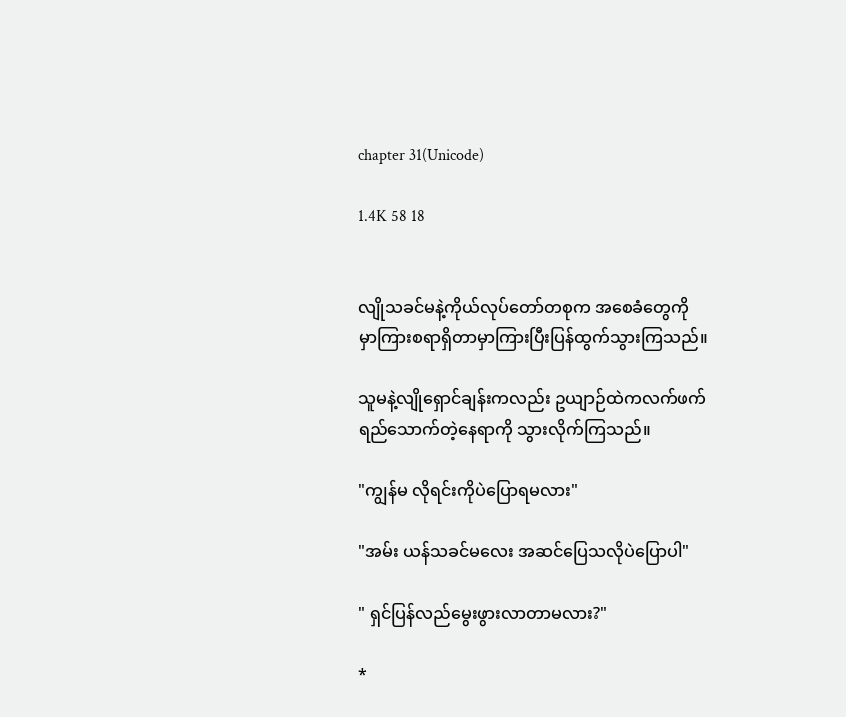chapter 31(Unicode)

1.4K 58 18


လျိုသခင်မနဲ့ကိုယ်လုပ်တော်တစုက အစေခံတွေကို
မှာကြားစရာရှိတာမှာကြားပြီးပြန်ထွက်သွားကြသည်။

သူမနဲ့လျိုရှောင်ချန်းကလည်း ဥယျာဉ်ထဲကလက်ဖက်
ရည်သောက်တဲ့နေရာကို သွားလိုက်ကြသည်။

"ကျွန်မ လိုရင်းကိုပဲပြောရမလား"

"အမ်း ယန်သခင်မလေး အဆင်ပြေသလိုပဲပြောပါ"

" ရှင်ပြန်လည်မွေးဖွားလာတာမလား?"

*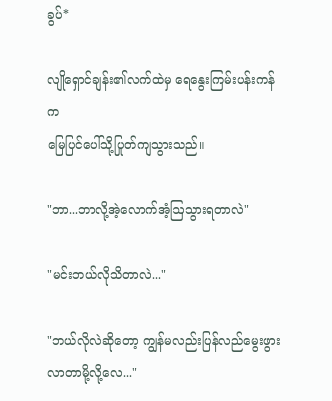ခွပ်*

လျိုရှောင်ချန်း၏လက်ထဲမှ ရေနွေးကြမ်းပန်းကန်က
မြေပြင်ပေါ်သို့ပြုတ်ကျသွားသည်။

"ဘာ...ဘာလို့အဲ့လောက်အံ့ဩသွားရတာလဲ"

"မင်းဘယ်လိုသိတာလဲ..."

"ဘယ်လိုလဲဆိုတော့ ကျွန်မလည်းပြန်လည်မွေးဖွား
လာတာမို့လို့လေ..."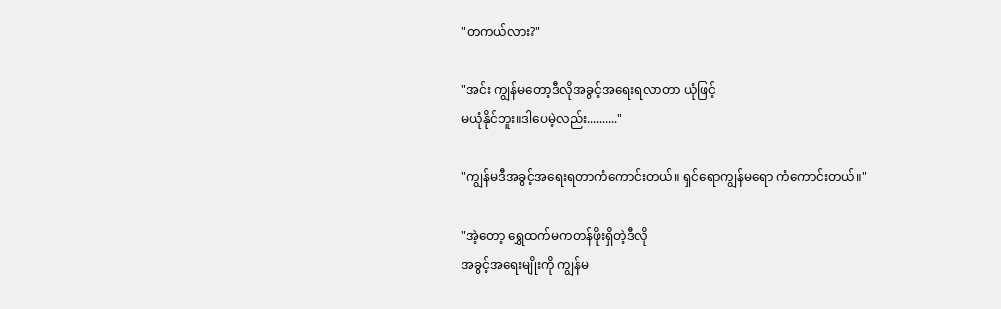"တကယ်လား?"

"အင်း ကျွန်မတော့ဒီလိုအခွင့်အရေးရလာတာ ယုံဖြင့်
မယုံနိုင်ဘူး။ဒါပေမဲ့လည်း.........."

"ကျွန်မဒီအခွင့်အရေးရတာကံကောင်းတယ်။ ရှင်ရောကျွန်မရော ကံကောင်းတယ်။"

"အဲ့တော့ ရွှေထက်မကတန်ဖိုးရှိတဲ့ဒီလို
အခွင့်အရေးမျိုးကို ကျွန်မ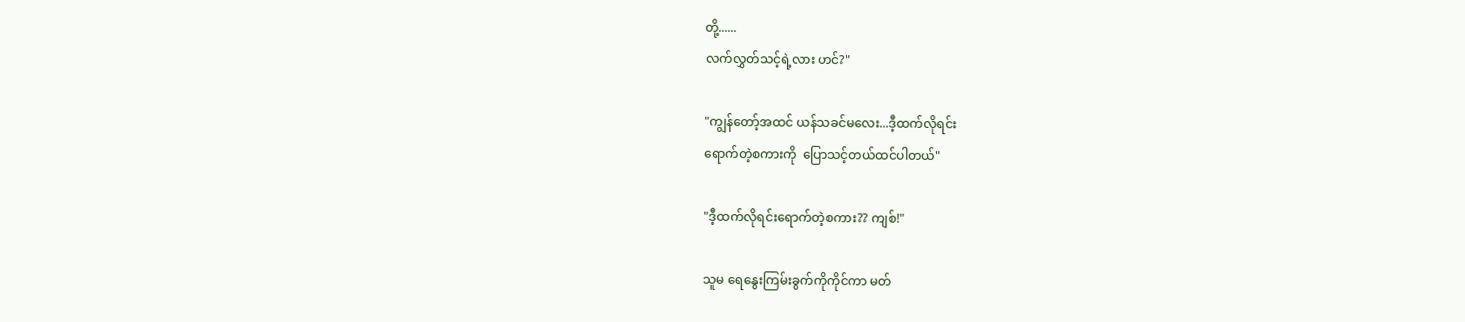တို့......
လက်လွှတ်သင့်ရဲ့လား ဟင်?"

"ကျွန်တော့်အထင် ယန်သခင်မလေး...ဒီ့ထက်လိုရင်း
ရောက်တဲ့စကားကို  ပြောသင့်တယ်ထင်ပါတယ်"

"ဒီ့ထက်လိုရင်းရောက်တဲ့စကား?? ကျစ်!"

သူမ ရေနွေးကြမ်းခွက်ကိုကိုင်ကာ မတ်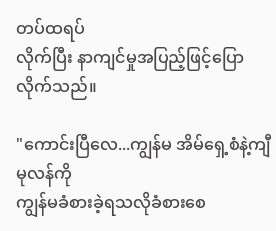တပ်ထရပ်
လိုက်ပြီး နာကျင်မှုအပြည့်ဖြင့်ပြောလိုက်သည်။

"ကောင်းပြီလေ...ကျွန်မ အိမ်ရှေ့စံနဲ့ကျီမုလန်ကို
ကျွန်မခံစားခဲ့ရသလိုခံစားစေ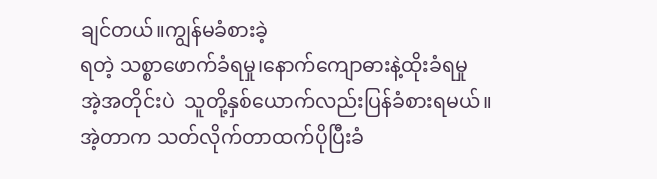ချင်တယ်။ကျွန်မခံစားခဲ့
ရတဲ့ သစ္စာဖောက်ခံရမှု၊နောက်ကျောဓားနဲ့ထိုးခံရမှု
အဲ့အတိုင်းပဲ  သူတို့နှစ်ယောက်လည်းပြန်ခံစားရမယ်။
အဲ့တာက သတ်လိုက်တာထက်ပိုပြီးခံ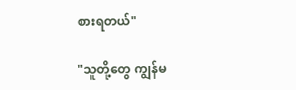စားရတယ်"

"သူတို့တွေ ကျွန်မ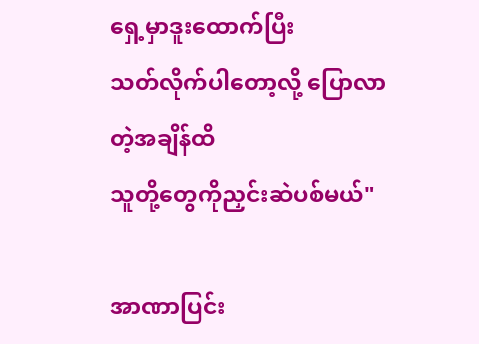ရှေ့မှာဒူးထောက်ပြီး
သတ်လိုက်ပါတော့လို့ ပြောလာတဲ့အချိန်ထိ
သူတို့တွေကိုညှင်းဆဲပစ်မယ်"

အာဏာပြင်း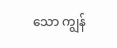သော ကျွန်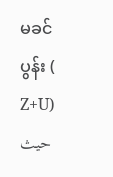မခင်ပွန်း ( Z+U) حيث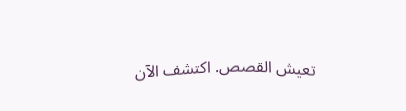تعيش القصص. اكتشف الآن